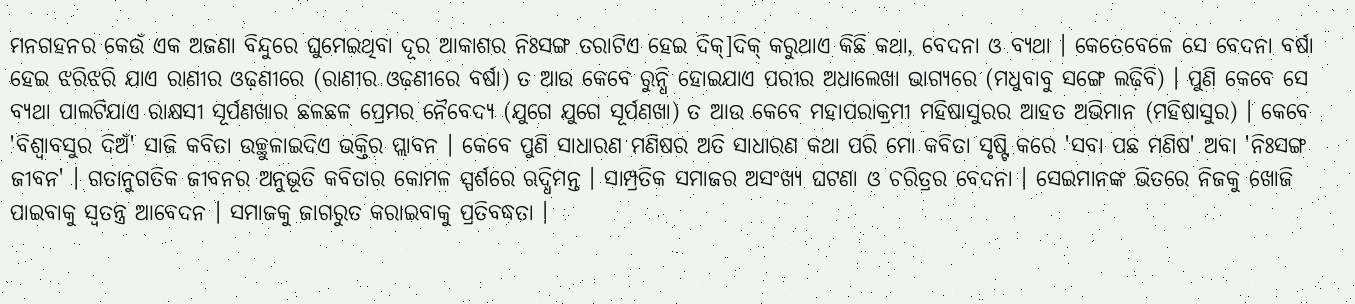ମନଗହନର କେଉଁ ଏକ ଅଜଣା ବିନ୍ଦୁରେ ଘୁମେଇଥିବା ଦୂର ଆକାଶର ନିଃସଙ୍ଗ ତରାଟିଏ ହେଇ ଦିକ୍]ଦିକ୍ କରୁଥାଏ କିଛି କଥା, ବେଦନା ଓ ବ୍ୟଥା । କେତେବେଳେ ସେ ବେଦନା ବର୍ଷା ହେଇ ଝରିଝରି ଯାଏ ରାଣୀର ଓଢ଼ଣୀରେ (ରାଣୀର ଓଢ଼ଣୀରେ ବର୍ଷା) ତ ଆଉ କେବେ ରୁନ୍ଧି ହୋଇଯାଏ ପରୀର ଅଧାଲେଖା ଭାଗ୍ୟରେ (ମଧୁବାବୁ ସଙ୍ଗେ ଲଢ଼ିବି) । ପୁଣି କେବେ ସେ ବ୍ୟଥା ପାଲଟିଯାଏ ରାକ୍ଷସୀ ସୂର୍ପଣଖାର ଛଳଛଳ ପ୍ରେମର ନୈବେଦ୍ୟ (ଯୁଗେ ଯୁଗେ ସୂର୍ପଣଖା) ତ ଆଉ କେବେ ମହାପରାକ୍ରମୀ ମହିଷାସୁରର ଆହତ ଅଭିମାନ (ମହିଷାସୁର) । କେବେ 'ବିଶ୍ୱାବସୁର ଦିଅଁ' ସାଜି କବିତା ଉଚ୍ଛୁଳାଇଦିଏ ଭକ୍ତିର ପ୍ଲାବନ । କେବେ ପୁଣି ସାଧାରଣ ମଣିଷର ଅତି ସାଧାରଣ କଥା ପରି ମୋ କବିତା ସୃଷ୍ଟି କରେ 'ସବା ପଛ ମଣିଷ' ଅବା 'ନିଃସଙ୍ଗ ଜୀବନ' । ଗତାନୁଗତିକ ଜୀବନର ଅନୁଭୂତି କବିତାର କୋମଳ ସ୍ପର୍ଶରେ ଋଦ୍ଧିମନ୍ତ । ସାମ୍ପ୍ରତିକ ସମାଜର ଅସଂଖ୍ୟ ଘଟଣା ଓ ଚରିତ୍ରର ବେଦନା । ସେଇମାନଙ୍କ ଭିତରେ ନିଜକୁ ଖୋଜି ପାଇବାକୁ ସ୍ୱତନ୍ତ୍ର ଆବେଦନ । ସମାଜକୁ ଜାଗରୁତ କରାଇବାକୁ ପ୍ରତିବଦ୍ଧତା ।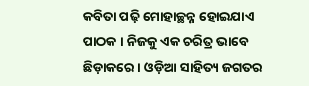କବିତା ପଢ଼ି ମୋହାଚ୍ଛନ୍ନ ହୋଇଯାଏ ପାଠକ । ନିଜକୁ ଏକ ଚରିତ୍ର ଭାବେ ଛିଡ଼ାକରେ । ଓଡ଼ିଆ ସାହିତ୍ୟ ଜଗତର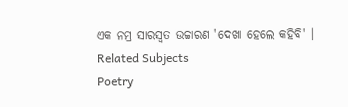ଏକ ନମ୍ର ସାରସ୍ୱତ ଉଚ୍ଚାରଣ 'ଦେଖା ହେଲେ କହିବି' ।
Related Subjects
Poetry